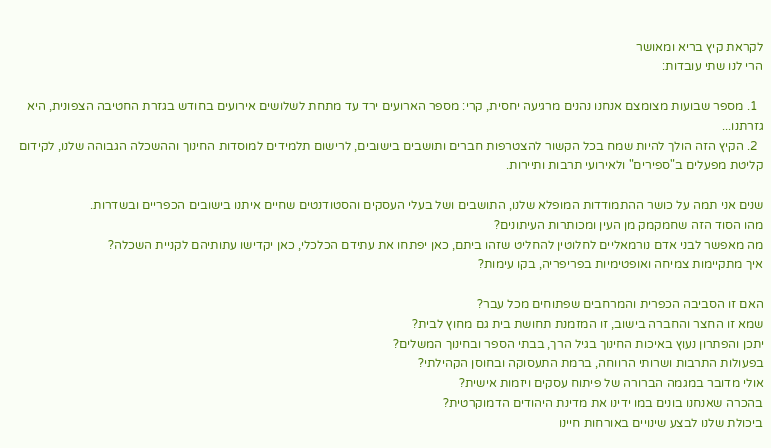לקראת קיץ בריא ומאושר
הרי לנו שתי עובדות:

  1. מספר שבועות מצומצם אנחנו נהנים מרגיעה יחסית, קרי: מספר הארועים ירד עד מתחת לשלושים אירועים בחודש בגזרת החטיבה הצפונית, היא גזרתנו...
  2. הקיץ הזה הולך להיות שמח בכל הקשור להצטרפות חברים ותושבים בישובים, לרישום תלמידים למוסדות החינוך וההשכלה הגבוהה שלנו, לקידום קליטת מפעלים ב"ספירים" ולאירועי תרבות ותיירות.

שנים אני תמה על כושר ההתמודדות המופלא שלנו, התושבים ושל בעלי העסקים והסטודנטים שחיים איתנו בישובים הכפריים ובשדרות.
מהו הסוד הזה שחמקמק מן העין ומכותרות העיתונים?
מה מאפשר לבני אדם נורמאליים לחלוטין להחליט שזהו ביתם, כאן יפתחו את עתידם הכלכלי, כאן יקדישו עתותיהם לקניית השכלה?
איך מתקיימות צמיחה ואופטימיות בפריפריה, בקו עימות?

האם זו הסביבה הכפרית והמרחבים שפתוחים מכל עבר?
שמא זו החצר והחברה בישוב, זו המזמנת תחושת בית גם מחוץ לבית?
יתכן והפתרון נעוץ באיכות החינוך בגיל הרך, בבתי הספר ובחינוך המשלים?
בפעולות התרבות ושרותי הרווחה, ברמת התעסוקה ובחוסן הקהילתי?
אולי מדובר במגמה הברורה של פיתוח עסקים ויזמות אישית?
בהכרה שאנחנו בונים במו ידינו את מדינת היהודים הדמוקרטית?
ביכולת שלנו לבצע שינויים באורחות חיינו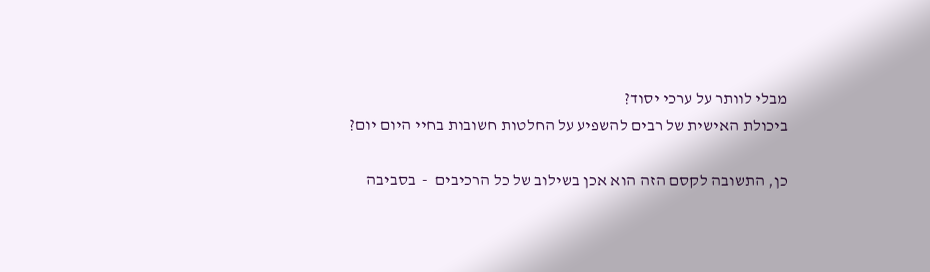מבלי לוותר על ערכי יסוד?
ביכולת האישית של רבים להשפיע על החלטות חשובות בחיי היום יום?

כן, התשובה לקסם הזה הוא אכן בשילוב של כל הרכיבים  -  בסביבה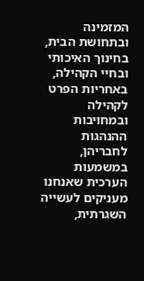המזמינה ובתחושת הבית, בחינוך האיכותי ובחיי הקהילה, באחריות הפרט לקהילה ובמחויבות ההנהגות לחבריהן, במשמעות הערכית שאנחנו מעניקים לעשייה השגרתית,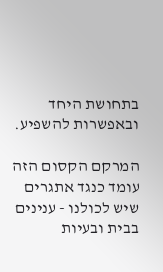בתחושת היחד ובאפשרות להשפיע.

המרקם הקסום הזה עומד כנגד אתגרים שיש לכולנו - ענינים בבית ובעיות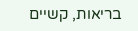בריאות, קשיים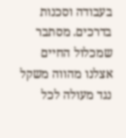בעבודה וסכנות בדרכים. מסתבר שמכלול החיים אצלנו מהווה משקל נגד מעולה לכל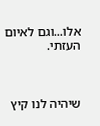אלו...וגם לאיום העזתי.



שיהיה לנו קיץ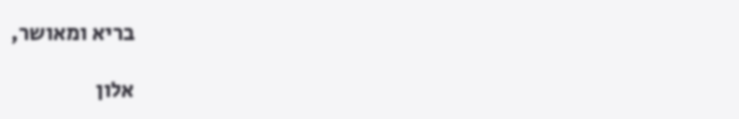בריא ומאושר,

אלון